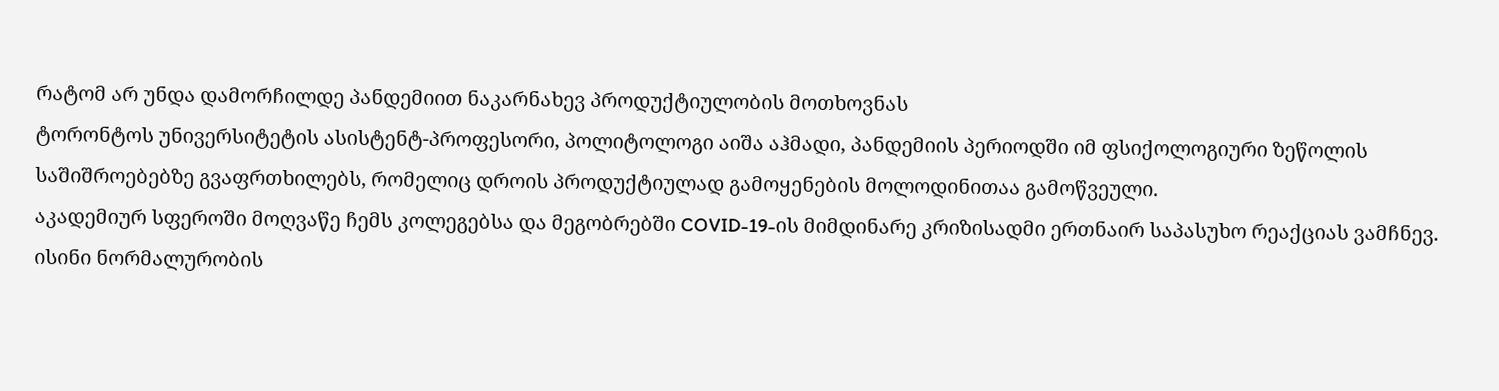რატომ არ უნდა დამორჩილდე პანდემიით ნაკარნახევ პროდუქტიულობის მოთხოვნას
ტორონტოს უნივერსიტეტის ასისტენტ-პროფესორი, პოლიტოლოგი აიშა აჰმადი, პანდემიის პერიოდში იმ ფსიქოლოგიური ზეწოლის საშიშროებებზე გვაფრთხილებს, რომელიც დროის პროდუქტიულად გამოყენების მოლოდინითაა გამოწვეული.
აკადემიურ სფეროში მოღვაწე ჩემს კოლეგებსა და მეგობრებში COVID-19-ის მიმდინარე კრიზისადმი ერთნაირ საპასუხო რეაქციას ვამჩნევ. ისინი ნორმალურობის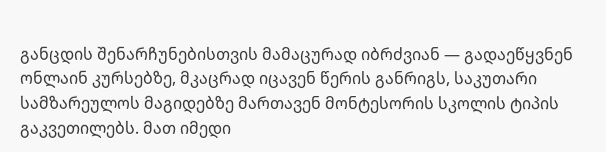განცდის შენარჩუნებისთვის მამაცურად იბრძვიან — გადაეწყვნენ ონლაინ კურსებზე, მკაცრად იცავენ წერის განრიგს, საკუთარი სამზარეულოს მაგიდებზე მართავენ მონტესორის სკოლის ტიპის გაკვეთილებს. მათ იმედი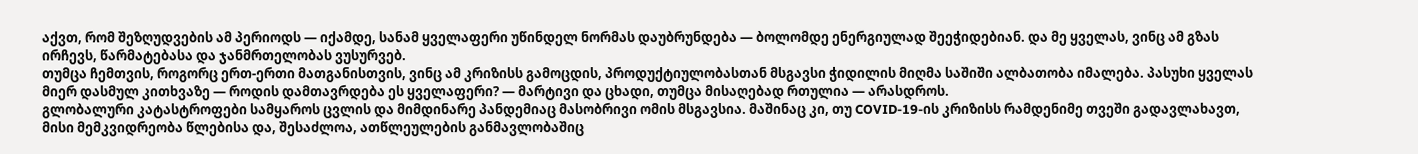აქვთ, რომ შეზღუდვების ამ პერიოდს — იქამდე, სანამ ყველაფერი უწინდელ ნორმას დაუბრუნდება — ბოლომდე ენერგიულად შეეჭიდებიან. და მე ყველას, ვინც ამ გზას ირჩევს, წარმატებასა და ჯანმრთელობას ვუსურვებ.
თუმცა ჩემთვის, როგორც ერთ-ერთი მათგანისთვის, ვინც ამ კრიზისს გამოცდის, პროდუქტიულობასთან მსგავსი ჭიდილის მიღმა საშიში ალბათობა იმალება. პასუხი ყველას მიერ დასმულ კითხვაზე — როდის დამთავრდება ეს ყველაფერი? — მარტივი და ცხადი, თუმცა მისაღებად რთულია — არასდროს.
გლობალური კატასტროფები სამყაროს ცვლის და მიმდინარე პანდემიაც მასობრივი ომის მსგავსია. მაშინაც კი, თუ COVID-19-ის კრიზისს რამდენიმე თვეში გადავლახავთ, მისი მემკვიდრეობა წლებისა და, შესაძლოა, ათწლეულების განმავლობაშიც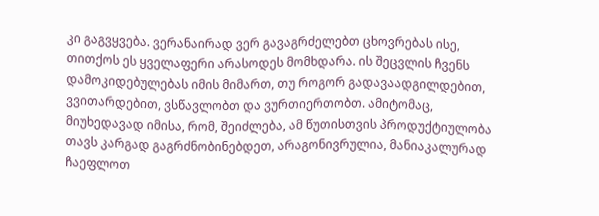კი გაგვყვება. ვერანაირად ვერ გავაგრძელებთ ცხოვრებას ისე, თითქოს ეს ყველაფერი არასოდეს მომხდარა. ის შეცვლის ჩვენს დამოკიდებულებას იმის მიმართ, თუ როგორ გადავაადგილდებით, ვვითარდებით, ვსწავლობთ და ვურთიერთობთ. ამიტომაც, მიუხედავად იმისა, რომ, შეიძლება, ამ წუთისთვის პროდუქტიულობა თავს კარგად გაგრძნობინებდეთ, არაგონივრულია, მანიაკალურად ჩაეფლოთ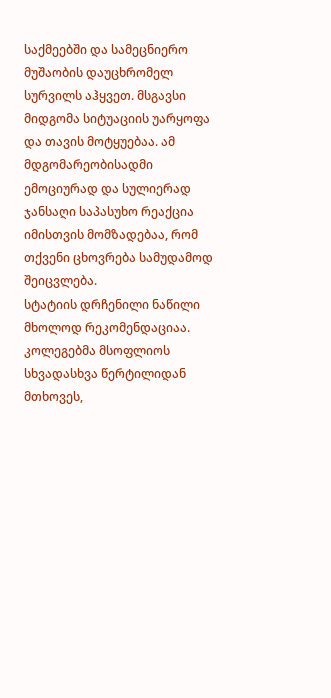საქმეებში და სამეცნიერო მუშაობის დაუცხრომელ სურვილს აჰყვეთ. მსგავსი მიდგომა სიტუაციის უარყოფა და თავის მოტყუებაა. ამ მდგომარეობისადმი ემოციურად და სულიერად ჯანსაღი საპასუხო რეაქცია იმისთვის მომზადებაა, რომ თქვენი ცხოვრება სამუდამოდ შეიცვლება.
სტატიის დრჩენილი ნაწილი მხოლოდ რეკომენდაციაა. კოლეგებმა მსოფლიოს სხვადასხვა წერტილიდან მთხოვეს,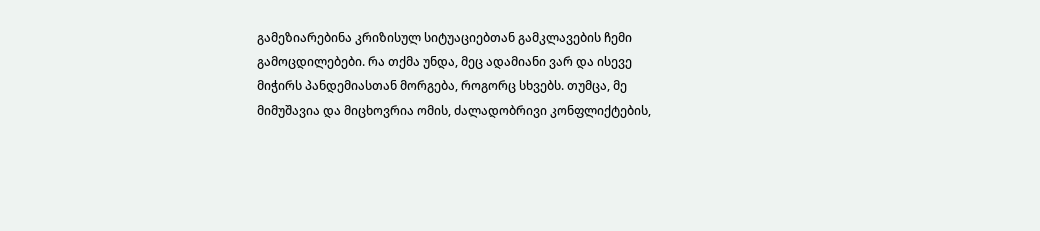გამეზიარებინა კრიზისულ სიტუაციებთან გამკლავების ჩემი გამოცდილებები. რა თქმა უნდა, მეც ადამიანი ვარ და ისევე მიჭირს პანდემიასთან მორგება, როგორც სხვებს. თუმცა, მე მიმუშავია და მიცხოვრია ომის, ძალადობრივი კონფლიქტების,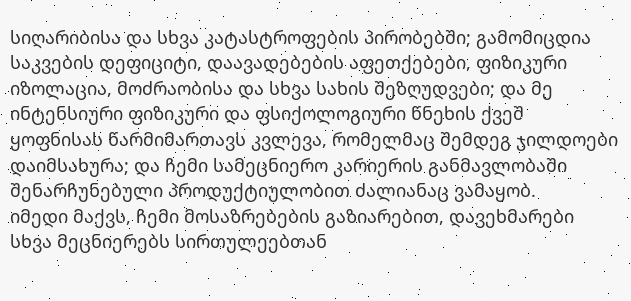სიღარიბისა და სხვა კატასტროფების პირობებში; გამომიცდია საკვების დეფიციტი, დაავადებების აფეთქებები, ფიზიკური იზოლაცია, მოძრაობისა და სხვა სახის შეზღუდვები; და მე ინტენსიური ფიზიკური და ფსიქოლოგიური წნეხის ქვეშ ყოფნისას წარმიმართავს კვლევა, რომელმაც შემდეგ ჯილდოები დაიმსახურა; და ჩემი სამეცნიერო კარიერის განმავლობაში შენარჩუნებული პროდუქტიულობით ძალიანაც ვამაყობ.
იმედი მაქვს, ჩემი მოსაზრებების გაზიარებით, დავეხმარები სხვა მეცნიერებს სირთულეებთან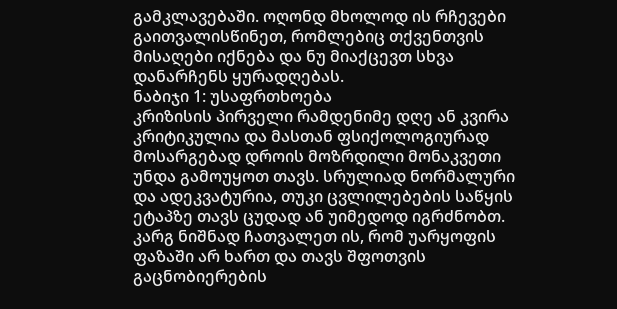გამკლავებაში. ოღონდ მხოლოდ ის რჩევები გაითვალისწინეთ, რომლებიც თქვენთვის მისაღები იქნება და ნუ მიაქცევთ სხვა დანარჩენს ყურადღებას.
ნაბიჯი 1: უსაფრთხოება
კრიზისის პირველი რამდენიმე დღე ან კვირა კრიტიკულია და მასთან ფსიქოლოგიურად მოსარგებად დროის მოზრდილი მონაკვეთი უნდა გამოუყოთ თავს. სრულიად ნორმალური და ადეკვატურია, თუკი ცვლილებების საწყის ეტაპზე თავს ცუდად ან უიმედოდ იგრძნობთ. კარგ ნიშნად ჩათვალეთ ის, რომ უარყოფის ფაზაში არ ხართ და თავს შფოთვის გაცნობიერების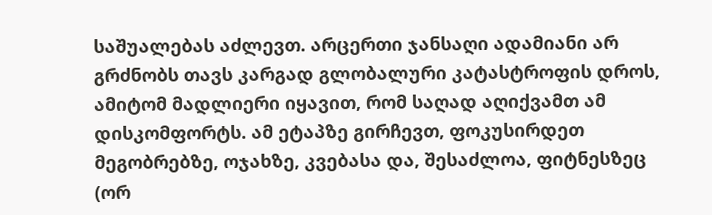საშუალებას აძლევთ. არცერთი ჯანსაღი ადამიანი არ გრძნობს თავს კარგად გლობალური კატასტროფის დროს, ამიტომ მადლიერი იყავით, რომ საღად აღიქვამთ ამ დისკომფორტს. ამ ეტაპზე გირჩევთ, ფოკუსირდეთ მეგობრებზე, ოჯახზე, კვებასა და, შესაძლოა, ფიტნესზეც (ორ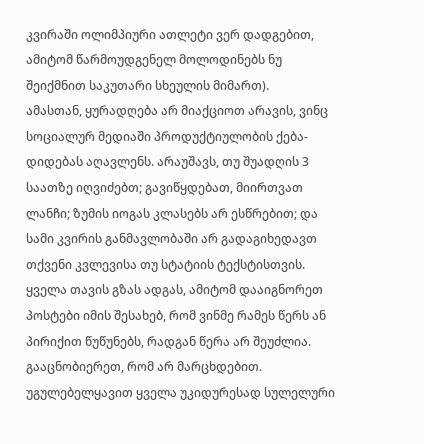კვირაში ოლიმპიური ათლეტი ვერ დადგებით, ამიტომ წარმოუდგენელ მოლოდინებს ნუ შეიქმნით საკუთარი სხეულის მიმართ).
ამასთან, ყურადღება არ მიაქციოთ არავის, ვინც სოციალურ მედიაში პროდუქტიულობის ქება-დიდებას აღავლენს. არაუშავს, თუ შუადღის 3 საათზე იღვიძებთ; გავიწყდებათ, მიირთვათ ლანჩი; ზუმის იოგას კლასებს არ ესწრებით; და სამი კვირის განმავლობაში არ გადაგიხედავთ თქვენი კვლევისა თუ სტატიის ტექსტისთვის.
ყველა თავის გზას ადგას, ამიტომ დააიგნორეთ პოსტები იმის შესახებ, რომ ვინმე რამეს წერს ან პირიქით წუწუნებს, რადგან წერა არ შეუძლია.
გააცნობიერეთ, რომ არ მარცხდებით. უგულებელყავით ყველა უკიდურესად სულელური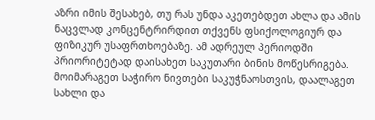აზრი იმის შესახებ, თუ რას უნდა აკეთებდეთ ახლა და ამის ნაცვლად კონცენტრირდით თქვენს ფსიქოლოგიურ და ფიზიკურ უსაფრთხოებაზე. ამ ადრეულ პერიოდში პრიორიტეტად დაისახეთ საკუთარი ბინის მოწესრიგება. მოიმარაგეთ საჭირო ნივთები საკუჭნაოსთვის, დაალაგეთ სახლი და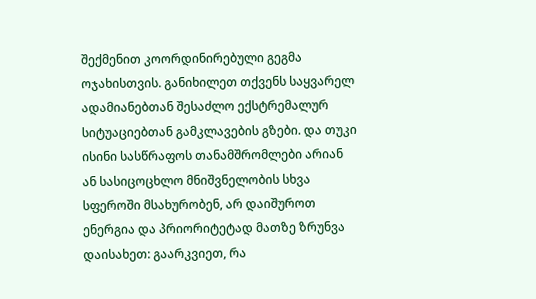შექმენით კოორდინირებული გეგმა ოჯახისთვის. განიხილეთ თქვენს საყვარელ ადამიანებთან შესაძლო ექსტრემალურ სიტუაციებთან გამკლავების გზები. და თუკი ისინი სასწრაფოს თანამშრომლები არიან ან სასიცოცხლო მნიშვნელობის სხვა სფეროში მსახურობენ, არ დაიშუროთ ენერგია და პრიორიტეტად მათზე ზრუნვა დაისახეთ: გაარკვიეთ, რა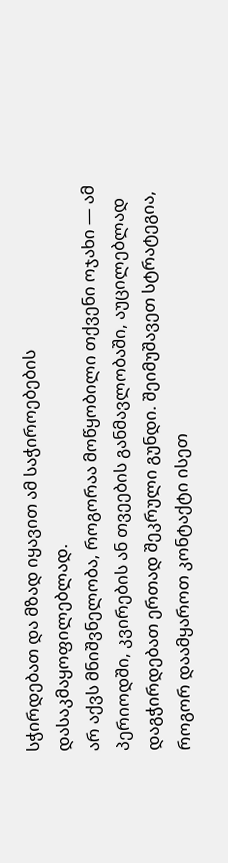სჭირდებათ და მზად იყავით ამ საჭიროებების დასაკმაყოფილებლად.
არ აქვს მნიშვნელობა, როგორაა მოწყობილი თქვენი ოჯახი — ამ პერიოდში, კვირების ან თვეების განმავლობაში, აუცილებლად დაგჭირდებათ ერთად შეკრული გუნდი. შეიმუშავეთ სტრატეგია, როგორ დაამყაროთ კონტაქტი ისეთ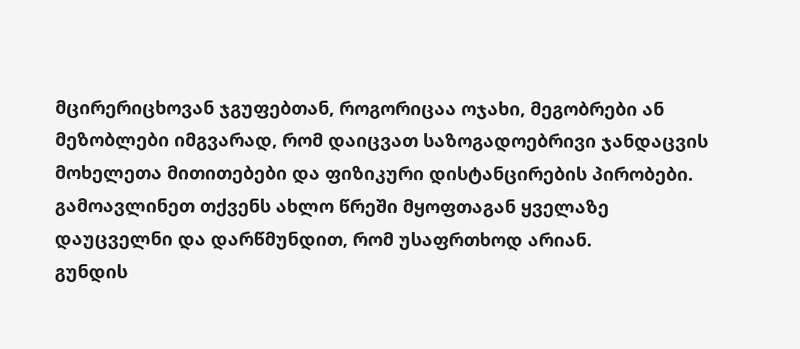მცირერიცხოვან ჯგუფებთან, როგორიცაა ოჯახი, მეგობრები ან მეზობლები იმგვარად, რომ დაიცვათ საზოგადოებრივი ჯანდაცვის მოხელეთა მითითებები და ფიზიკური დისტანცირების პირობები. გამოავლინეთ თქვენს ახლო წრეში მყოფთაგან ყველაზე დაუცველნი და დარწმუნდით, რომ უსაფრთხოდ არიან.
გუნდის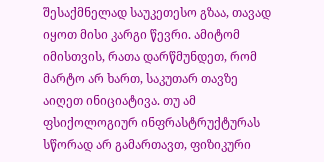შესაქმნელად საუკეთესო გზაა, თავად იყოთ მისი კარგი წევრი. ამიტომ იმისთვის, რათა დარწმუნდეთ, რომ მარტო არ ხართ, საკუთარ თავზე აიღეთ ინიციატივა. თუ ამ ფსიქოლოგიურ ინფრასტრუქტურას სწორად არ გამართავთ, ფიზიკური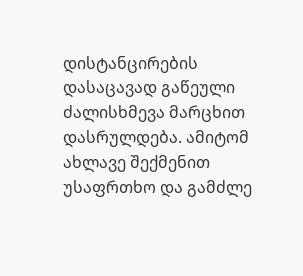დისტანცირების დასაცავად გაწეული ძალისხმევა მარცხით დასრულდება. ამიტომ ახლავე შექმენით უსაფრთხო და გამძლე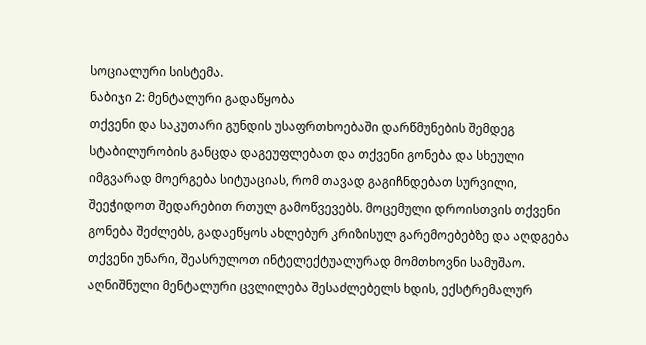სოციალური სისტემა.
ნაბიჯი 2: მენტალური გადაწყობა
თქვენი და საკუთარი გუნდის უსაფრთხოებაში დარწმუნების შემდეგ სტაბილურობის განცდა დაგეუფლებათ და თქვენი გონება და სხეული იმგვარად მოერგება სიტუაციას, რომ თავად გაგიჩნდებათ სურვილი, შეეჭიდოთ შედარებით რთულ გამოწვევებს. მოცემული დროისთვის თქვენი გონება შეძლებს, გადაეწყოს ახლებურ კრიზისულ გარემოებებზე და აღდგება თქვენი უნარი, შეასრულოთ ინტელექტუალურად მომთხოვნი სამუშაო.
აღნიშნული მენტალური ცვლილება შესაძლებელს ხდის, ექსტრემალურ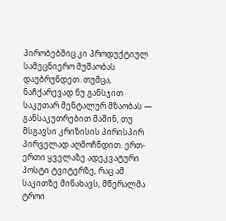პირობებშიც კი პროდუქტიულ სამეცნიერო მუშაობას დაუბრუნდეთ. თუმცა, ნაჩქარევად ნუ განსჯით საკუთარ მენტალურ მზაობას — განსაკუთრებით მაშინ, თუ მსგავსი კრიზისის პირისპირ პირველად აღმოჩნდით. ერთ-ერთი ყველაზე ადეკვატური პოსტი ტვიტერზე, რაც ამ საკითზე მინახავს, მწერალმა ტროი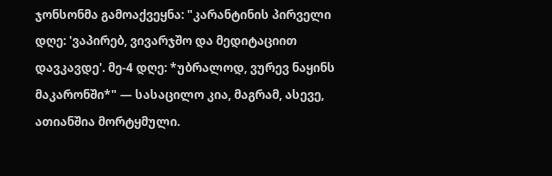ჯონსონმა გამოაქვეყნა: "კარანტინის პირველი დღე: 'ვაპირებ, ვივარჯშო და მედიტაციით დავკავდე'. მე-4 დღე: *უბრალოდ, ვურევ ნაყინს მაკარონში*" — სასაცილო კია, მაგრამ, ასევე, ათიანშია მორტყმული.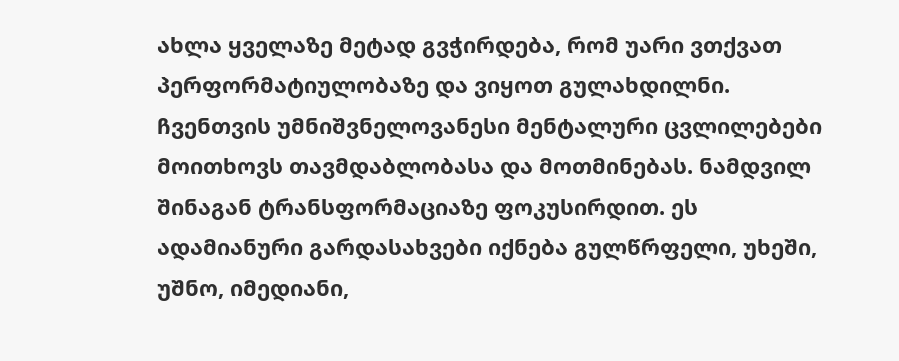ახლა ყველაზე მეტად გვჭირდება, რომ უარი ვთქვათ პერფორმატიულობაზე და ვიყოთ გულახდილნი. ჩვენთვის უმნიშვნელოვანესი მენტალური ცვლილებები მოითხოვს თავმდაბლობასა და მოთმინებას. ნამდვილ შინაგან ტრანსფორმაციაზე ფოკუსირდით. ეს ადამიანური გარდასახვები იქნება გულწრფელი, უხეში, უშნო, იმედიანი,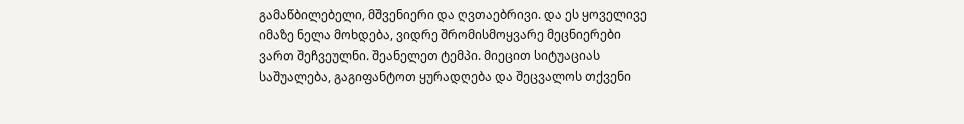გამაწბილებელი, მშვენიერი და ღვთაებრივი. და ეს ყოველივე იმაზე ნელა მოხდება, ვიდრე შრომისმოყვარე მეცნიერები ვართ შეჩვეულნი. შეანელეთ ტემპი. მიეცით სიტუაციას საშუალება, გაგიფანტოთ ყურადღება და შეცვალოს თქვენი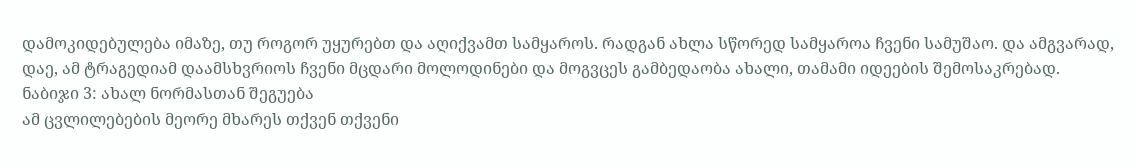დამოკიდებულება იმაზე, თუ როგორ უყურებთ და აღიქვამთ სამყაროს. რადგან ახლა სწორედ სამყაროა ჩვენი სამუშაო. და ამგვარად, დაე, ამ ტრაგედიამ დაამსხვრიოს ჩვენი მცდარი მოლოდინები და მოგვცეს გამბედაობა ახალი, თამამი იდეების შემოსაკრებად.
ნაბიჯი 3: ახალ ნორმასთან შეგუება
ამ ცვლილებების მეორე მხარეს თქვენ თქვენი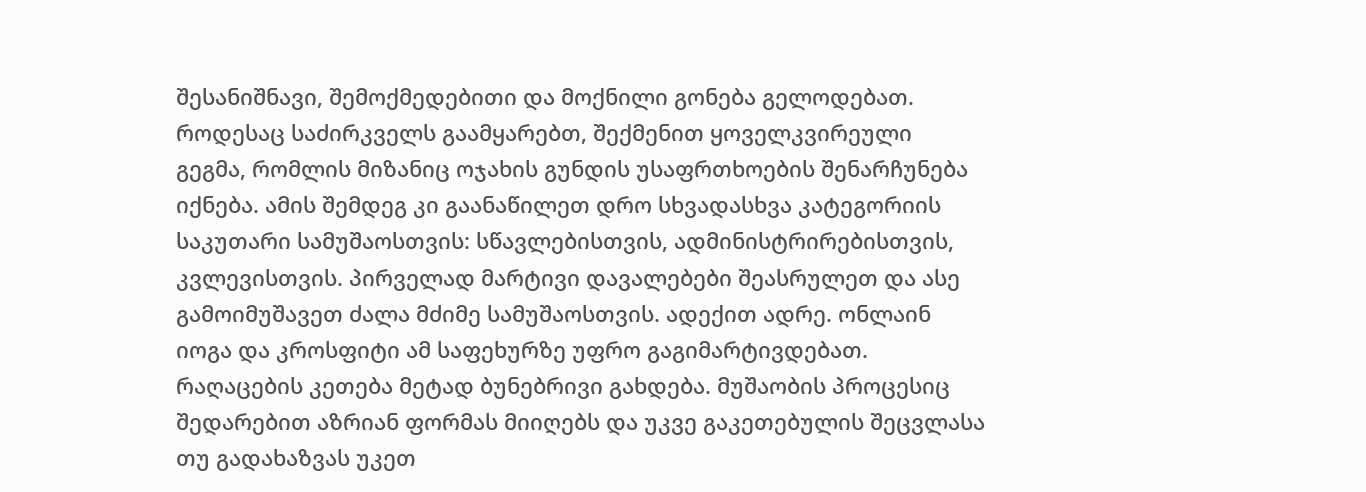შესანიშნავი, შემოქმედებითი და მოქნილი გონება გელოდებათ. როდესაც საძირკველს გაამყარებთ, შექმენით ყოველკვირეული გეგმა, რომლის მიზანიც ოჯახის გუნდის უსაფრთხოების შენარჩუნება იქნება. ამის შემდეგ კი გაანაწილეთ დრო სხვადასხვა კატეგორიის საკუთარი სამუშაოსთვის: სწავლებისთვის, ადმინისტრირებისთვის, კვლევისთვის. პირველად მარტივი დავალებები შეასრულეთ და ასე გამოიმუშავეთ ძალა მძიმე სამუშაოსთვის. ადექით ადრე. ონლაინ იოგა და კროსფიტი ამ საფეხურზე უფრო გაგიმარტივდებათ.
რაღაცების კეთება მეტად ბუნებრივი გახდება. მუშაობის პროცესიც შედარებით აზრიან ფორმას მიიღებს და უკვე გაკეთებულის შეცვლასა თუ გადახაზვას უკეთ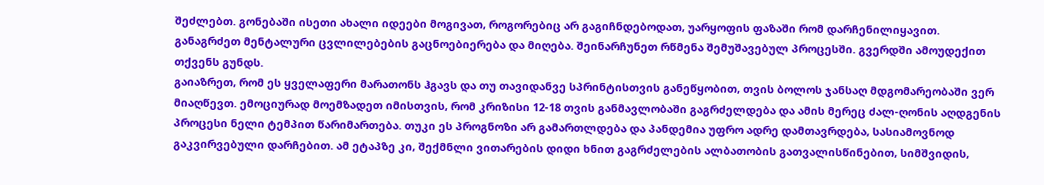შეძლებთ. გონებაში ისეთი ახალი იდეები მოგივათ, როგორებიც არ გაგიჩნდებოდათ, უარყოფის ფაზაში რომ დარჩენილიყავით. განაგრძეთ მენტალური ცვლილებების გაცნოებიერება და მიღება. შეინარჩუნეთ რწმენა შემუშავებულ პროცესში. გვერდში ამოუდექით თქვენს გუნდს.
გაიაზრეთ, რომ ეს ყველაფერი მარათონს ჰგავს და თუ თავიდანვე სპრინტისთვის განეწყობით, თვის ბოლოს ჯანსაღ მდგომარეობაში ვერ მიაღწევთ. ემოციურად მოემზადეთ იმისთვის, რომ კრიზისი 12-18 თვის განმავლობაში გაგრძელდება და ამის მერეც ძალ-ღონის აღდგენის პროცესი ნელი ტემპით წარიმართება. თუკი ეს პროგნოზი არ გამართლდება და პანდემია უფრო ადრე დამთავრდება, სასიამოვნოდ გაკვირვებული დარჩებით. ამ ეტაპზე კი, შექმნლი ვითარების დიდი ხნით გაგრძელების ალბათობის გათვალისწინებით, სიმშვიდის,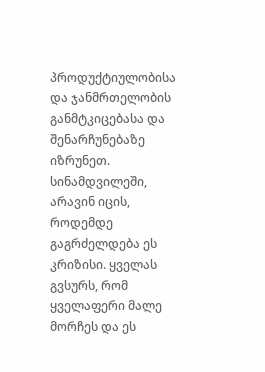პროდუქტიულობისა და ჯანმრთელობის განმტკიცებასა და შენარჩუნებაზე იზრუნეთ.
სინამდვილეში, არავინ იცის, როდემდე გაგრძელდება ეს კრიზისი. ყველას გვსურს, რომ ყველაფერი მალე მორჩეს და ეს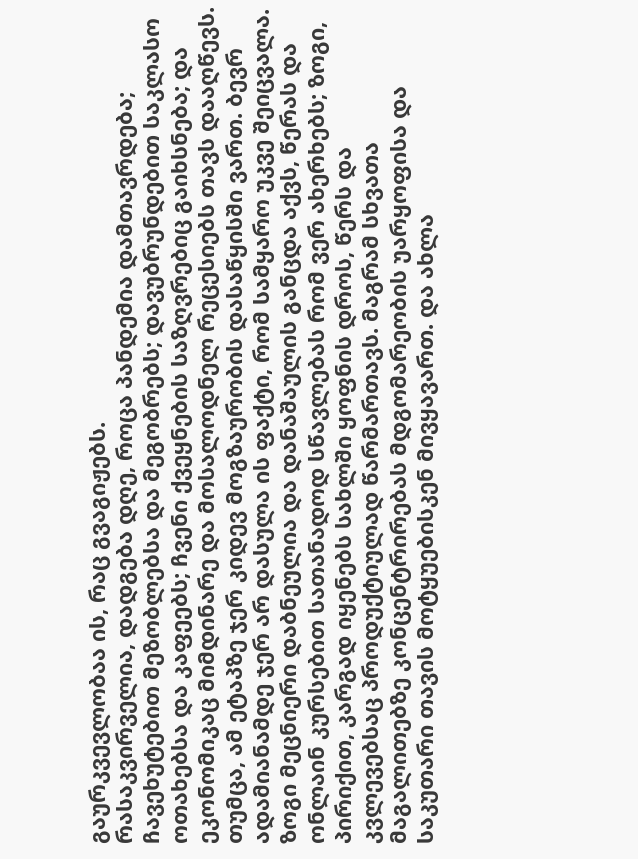გაურკვევლობაა ის, რაც გვაგიჟებს.
რასაკვირველია, დადგება დღე, როცა პანდემია დამთავრდება; ჩავეხუტებით მეზობლებსა და მეგობრებს; დავუბრუნდებით საკლასო ოთახებსა და კაფეებს; ჩვენი ქვეყნების საზღვრებიც გაიხსნება; და ეკონომიკაც მიმდინარე და მოსალოდნელ რეცესიებს თავს დააღწევს.
თუმცა, ამ ეტაპზე ჯერ კიდევ მოგზაურობის დასაწყისში ვართ. ბევრ ადამიანამდე ჯერ არ დასულა ის ფაქტი, რომ სამყარო უკვე შეიცვალა. ზოგი მეცნიერი დაბნეულია და დანაშაულის განცდა აქვს, წერას და ონლაინ კურსებით სათანადოდ სწავლებას რომ ვერ ახერხებს; ზოგი, პირიქით, კარგად იყენებს სახლში ყოფნის დროს, წერს და კვლევებსაც პროდუქტიულად წარმართავს. მაგრამ სხვათა მაგალითებზე კონცენტრირებას მდგომარეობის უარყოფისა და საკუთარი თავის მოტყუებისკენ მივყავართ. და ახლა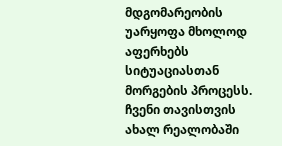მდგომარეობის უარყოფა მხოლოდ აფერხებს სიტუაციასთან მორგების პროცესს. ჩვენი თავისთვის ახალ რეალობაში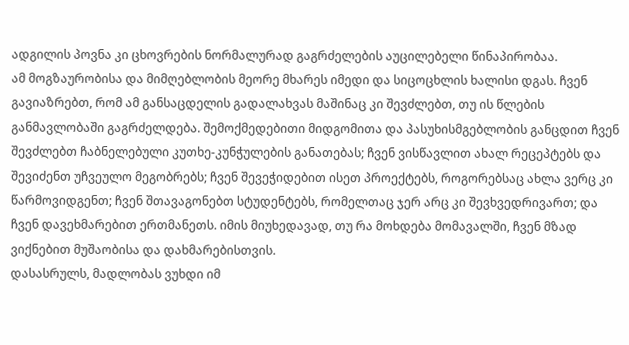ადგილის პოვნა კი ცხოვრების ნორმალურად გაგრძელების აუცილებელი წინაპირობაა.
ამ მოგზაურობისა და მიმღებლობის მეორე მხარეს იმედი და სიცოცხლის ხალისი დგას. ჩვენ გავიაზრებთ, რომ ამ განსაცდელის გადალახვას მაშინაც კი შევძლებთ, თუ ის წლების განმავლობაში გაგრძელდება. შემოქმედებითი მიდგომითა და პასუხისმგებლობის განცდით ჩვენ შევძლებთ ჩაბნელებული კუთხე-კუნჭულების განათებას; ჩვენ ვისწავლით ახალ რეცეპტებს და შევიძენთ უჩვეულო მეგობრებს; ჩვენ შევეჭიდებით ისეთ პროექტებს, როგორებსაც ახლა ვერც კი წარმოვიდგენთ; ჩვენ შთავაგონებთ სტუდენტებს, რომელთაც ჯერ არც კი შევხვედრივართ; და ჩვენ დავეხმარებით ერთმანეთს. იმის მიუხედავად, თუ რა მოხდება მომავალში, ჩვენ მზად ვიქნებით მუშაობისა და დახმარებისთვის.
დასასრულს, მადლობას ვუხდი იმ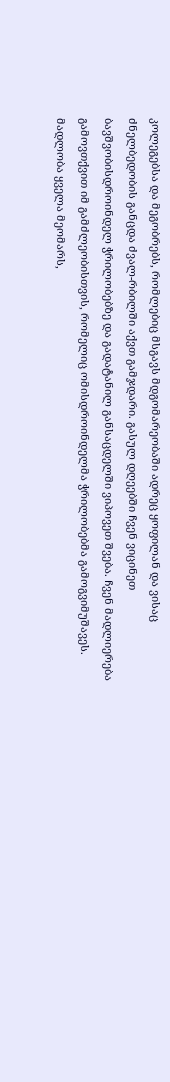კოლეგებსა და მეგობრებს, რომლებიც მსგავს მდგომარეობაში ადრეც ყოფილან და ვისაც ძნელბედობის განცდა ძვალ-რბილში აქვთ გამჯდარი. გასულ დღეებში ჩვენ ვიცინეთ ბავშვობისდროინდელ ჭრილობებზე და გადატანილ განსაცდელში ვიპოვეთ შვება. ჩვენ მადლიერება გამოვთქვით იმ გამძლეობისთვის, რომელიც ომისდროინდელმა ჭრილობებმა გამოგვიმუშავეს. მადლობა ყველა მეომარს,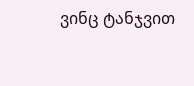ვინც ტანჯვით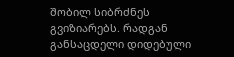შობილ სიბრძნეს გვიზიარებს. რადგან განსაცდელი დიდებული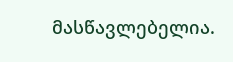მასწავლებელია.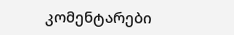კომენტარები